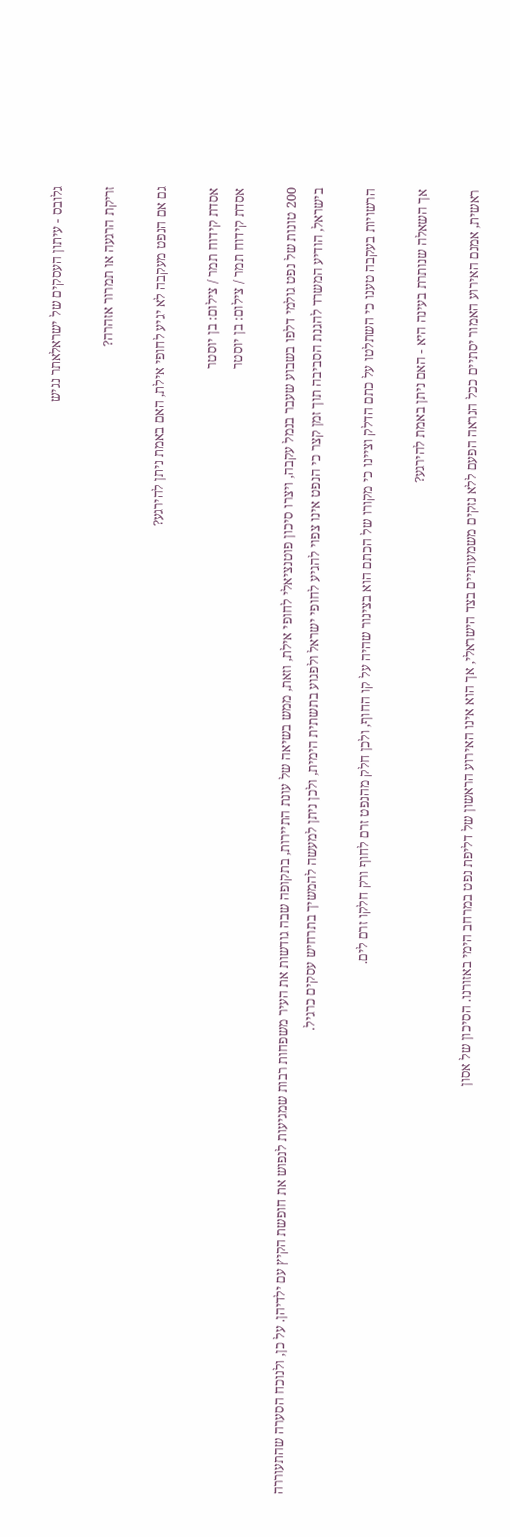גלובס - עיתון העסקים של ישראלאתר נגיש

זריקת הרגעה או תמרור אזהרה?

גם אם הנפט מעקבה לא יגיע לחופי אילת, האם באמת ניתן להירגע?

אסדת קידוח תמר / צילום: בן יוסטר
אסדת קידוח תמר / צילום: בן יוסטר

200 טונות של נפט גולמי דלפו בשבוע שעבר בנמל עקבה, ויצרו סיכון פוטנציאלי לחופי אילת, וזאת, ממש בשיאה של עונת התיירות, בתקופה שבה גודשות את העיר משפחות רבות שמגיעות לנפוש את חופשת הקיץ עם ילדיהן. על כן, ולנוכח הסערה שהתעוררה בישראל, הודיע המשרד להגנת הסביבה תוך זמן קצר כי הנפט אינו צפוי להגיע לחופי ישראל ולפגוע בתשתית הימית, ולכן ניתן למעשה להמשיך בתרחיש עסקים כרגיל.

הרשויות בעקבה טענו כי השתלטו על כתם הדלק וציינו כי מקורו של הכתם הוא בצינור שהיה על קו החוף, ולכן חלק מהנפט זרם לחוף ורק חלקו זרם לים.

אך השאלה שנותרת בעינה היא - האם ניתן באמת להירגע?

ראשית, אמנם האירוע האמור יסתיים ככל הנראה הפעם ללא נזקים משמעותיים בצד הישראלי, אך הוא אינו האירוע הראשון של דליפת נפט במרחב הימי באזורנו. הסיכון של אסון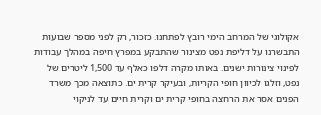אקולוגי של המרחב הימי רובץ לפתחנו. כזכור, רק לפני מספר שבועות התבשרנו על דליפת נפט מצינור שהתבקע במפרץ חיפה במהלך עבודות לפינוי צינורות ישנים. באותו מקרה דלפו כאלף עד 1,500 ליטרים של נפט, וזלגו לכיוון חופי הקריות, ובעיקר קרית ים. כתוצאה מכך משרד הפנים אסר את הרחצה בחופי קרית ים וקרית חיים עד לניקוי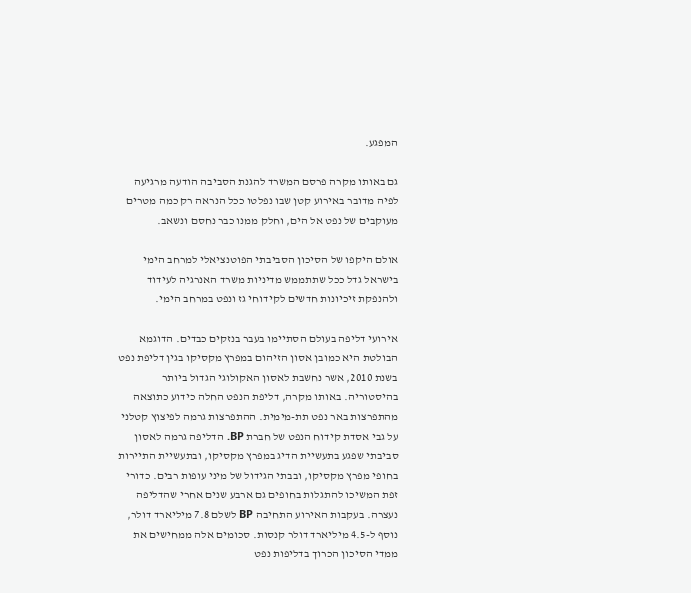המפגע.

גם באותו מקרה פרסם המשרד להגנת הסביבה הודעה מרגיעה לפיה מדובר באירוע קטן שבו נפלטו ככל הנראה רק כמה מטרים מעוקבים של נפט אל הים, וחלק ממנו כבר נחסם ונשאב.

אולם היקפו של הסיכון הסביבתי הפוטנציאלי למרחב הימי בישראל גדל ככל שתתממש מדיניות משרד האנרגיה לעידוד ולהנפקת זיכיונות חדשים לקידוחי גז ונפט במרחב הימי.

אירועי דליפה בעולם הסתיימו בעבר בנזקים כבדים. הדוגמא הבולטת היא כמובן אסון הזיהום במפרץ מקסיקו בגין דליפת נפט בשנת 2010, אשר נחשבת לאסון האקולוגי הגדול ביותר בהיסטוריה. באותו מקרה, דליפת הנפט החלה כידוע כתוצאה מהתפרצות באר נפט תת-מימית. ההתפרצות גרמה לפיצוץ קטלני על גבי אסדת קידוח הנפט של חברת BP. הדליפה גרמה לאסון סביבתי שפגע בתעשיית הדיג במפרץ מקסיקו, ובתעשיית התיירות בחופי מפרץ מקסיקו, ובבתי הגידול של מיני עופות רבים. כדורי זפת המשיכו להתגלות בחופים גם ארבע שנים אחרי שהדליפה נעצרה. בעקבות האירוע התחיבה BP לשלם 7.8 מיליארד דולר, נוסף ל-4.5 מיליארד דולר קנסות. סכומים אלה ממחישים את ממדי הסיכון הכרוך בדליפות נפט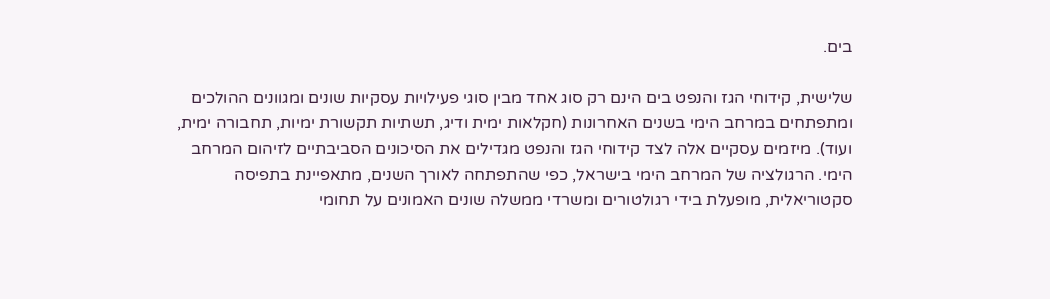בים.

שלישית, קידוחי הגז והנפט בים הינם רק סוג אחד מבין סוגי פעילויות עסקיות שונים ומגוונים ההולכים ומתפתחים במרחב הימי בשנים האחרונות (חקלאות ימית ודיג, תשתיות תקשורת ימיות, תחבורה ימית, ועוד). מיזמים עסקיים אלה לצד קידוחי הגז והנפט מגדילים את הסיכונים הסביבתיים לזיהום המרחב הימי. הרגולציה של המרחב הימי בישראל, כפי שהתפתחה לאורך השנים, מתאפיינת בתפיסה סקטוריאלית, מופעלת בידי רגולטורים ומשרדי ממשלה שונים האמונים על תחומי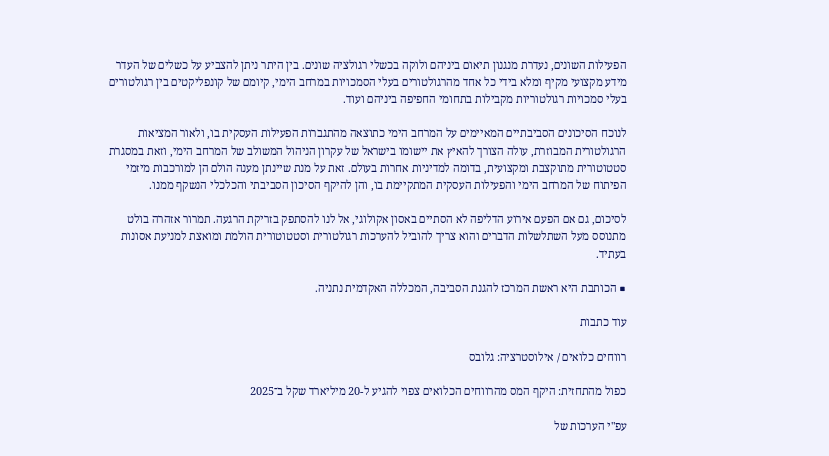הפעילות השונים, נעדרת מנגנון תיאום ביניהם ולוקה בכשלי רגולציה שונים. בין היתר ניתן להצביע על כשלים של העדר מידע מקצועי מקיף ומלא בידי כל אחד מהרגולטורים בעלי הסמכויות במרחב הימי, קיומם של קונפליקטים בין רגולטורים בעלי סמכויות רגולטוריות מקבילות בתחומי החפיפה ביניהם ועוד.

לנוכח הסיכונים הסביבתיים המאיימים על המרחב הימי כתוצאה מהתגברות הפעילות העסקית בו, ולאור המציאות הרגולטורית המבוזרת, עולה הצורך להאיץ את יישומו בישראל של עקרון הניהול המשולב של המרחב הימי, וזאת במסגרת סטטוטורית מתוקצבת ומקצועית, בדומה למדיניות אחרות בעולם. זאת על מנת שיינתן מענה הולם הן למורכבות מיזמי הפיתוח של המרחב הימי והפעילות העסקית המתקיימת בו, והן להיקף הסיכון הסביבתי והכלכלי הנשקף ממנו.

לסיכום, גם אם הפעם אירוע הדליפה לא הסתיים באסון אקולוגי, אל לנו להסתפק בזריקת הרגעה. תמרור אזהרה בולט מתנוסס מעל השתלשלות הדברים והוא צריך להוביל להערכות רגולטורית וסטטוטורית הולמת ומואצת למניעת אסונות בעתיד.

■ הכותבת היא ראשת המרכז להגנת הסביבה, המכללה האקדמית נתניה.

עוד כתבות

רווחים כלואים / אילוסטרציה: גלובס

כפול מהתחזית: היקף המס מהרווחים הכלואים צפוי להגיע ל-20 מיליארד שקל ב־2025

עפ"י הערכות של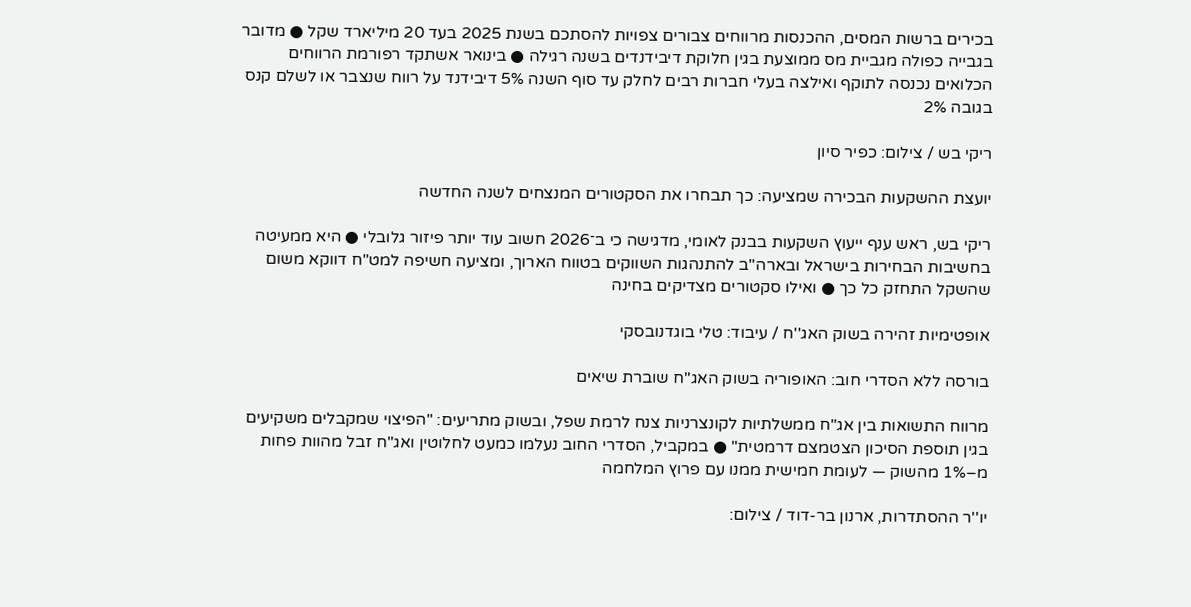בכירים ברשות המסים, ההכנסות מרווחים צבורים צפויות להסתכם בשנת 2025 בעד 20 מיליארד שקל ● מדובר בגבייה כפולה מגביית מס ממוצעת בגין חלוקת דיבידנדים בשנה רגילה ● בינואר אשתקד רפורמת הרווחים הכלואים נכנסה לתוקף ואילצה בעלי חברות רבים לחלק עד סוף השנה 5% דיבידנד על רווח שנצבר או לשלם קנס בגובה 2%

ריקי בש / צילום: כפיר סיון

יועצת ההשקעות הבכירה שמציעה: כך תבחרו את הסקטורים המנצחים לשנה החדשה

ריקי בש, ראש ענף ייעוץ השקעות בבנק לאומי, מדגישה כי ב־2026 חשוב עוד יותר פיזור גלובלי ● היא ממעיטה בחשיבות הבחירות בישראל ובארה"ב להתנהגות השווקים בטווח הארוך, ומציעה חשיפה למט"ח דווקא משום שהשקל התחזק כל כך ● ואילו סקטורים מצדיקים בחינה

אופטימיות זהירה בשוק האג''ח / עיבוד: טלי בוגדנובסקי

בורסה ללא הסדרי חוב: האופוריה בשוק האג"ח שוברת שיאים

מרווח התשואות בין אג"ח ממשלתיות לקונצרניות צנח לרמת שפל, ובשוק מתריעים: "הפיצוי שמקבלים משקיעים בגין תוספת הסיכון הצטמצם דרמטית" ● במקביל, הסדרי החוב נעלמו כמעט לחלוטין ואג"ח זבל מהוות פחות מ–1% מהשוק — לעומת חמישית ממנו עם פרוץ המלחמה

יו''ר ההסתדרות, ארנון בר-דוד / צילום: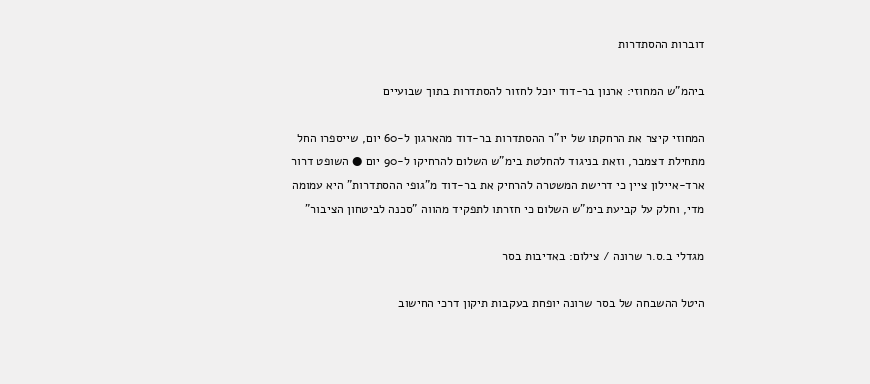דוברות ההסתדרות

ביהמ"ש המחוזי: ארנון בר-דוד יוכל לחזור להסתדרות בתוך שבועיים

המחוזי קיצר את הרחקתו של יו"ר ההסתדרות בר-דוד מהארגון ל-60 יום, שייספרו החל מתחילת דצמבר, וזאת בניגוד להחלטת בימ"ש השלום להרחיקו ל-90 יום ● השופט דרור ארד-איילון ציין כי דרישת המשטרה להרחיק את בר-דוד מ"גופי ההסתדרות" היא עמומה מדי, וחלק על קביעת בימ"ש השלום כי חזרתו לתפקיד מהווה "סכנה לביטחון הציבור"

מגדלי ב.ס.ר שרונה / צילום: באדיבות בסר

היטל ההשבחה של בסר שרונה יופחת בעקבות תיקון דרכי החישוב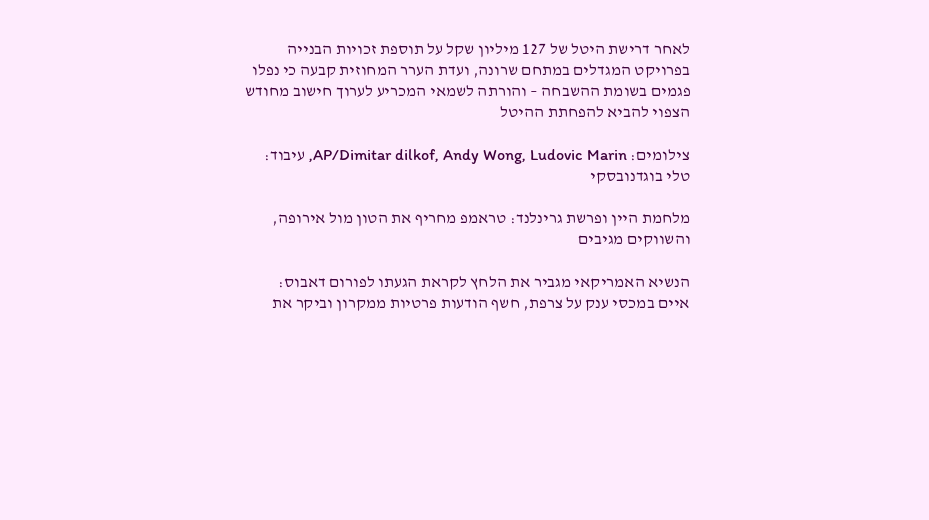לאחר דרישת היטל של 127 מיליון שקל על תוספת זכויות הבנייה בפרויקט המגדלים במתחם שרונה, ועדת הערר המחוזית קבעה כי נפלו פגמים בשומת ההשבחה – והורתה לשמאי המכריע לערוך חישוב מחודש הצפוי להביא להפחתת ההיטל

צילומים: AP/Dimitar dilkof, Andy Wong, Ludovic Marin, עיבוד: טלי בוגדנובסקי

מלחמת היין ופרשת גרינלנד: טראמפ מחריף את הטון מול אירופה, והשווקים מגיבים

הנשיא האמריקאי מגביר את הלחץ לקראת הגעתו לפורום דאבוס: איים במכסי ענק על צרפת, חשף הודעות פרטיות ממקרון וביקר את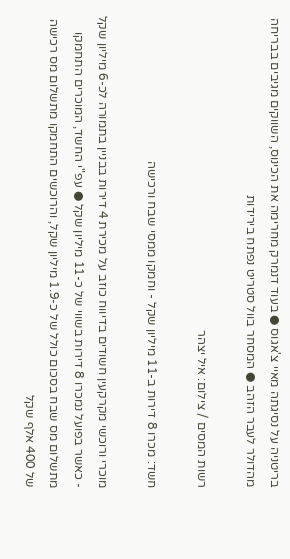בריטניה על נסיגתה מאיי צ'אגוס ● בעוד דנמרק מחרימה את הכינוס, השווקים מגיבים בבריחה מהדולר לעבר הזהב ● המסחר בוול סטריט נפתח בירידות

רשות המסים / צילום: איל יצהר

חשד: מכרו 8 דירות ב-11 מיליון שקל - וחמקו ממסי שבח ורכישה

מוכרי ורוכשי מקרקעין חשודים בדיווח כוזב על מכירת 4 דירות בבניין בתמורה לכ-6 מיליון שקל - כאשר בפועל נמכרו 8 דירות בשווי של כ-11 מיליון שקל ● עפ"י החשד, המוכרים התחמקו מתשלום מס שבח בסכום כולל של כ-1.9 מיליון שקל, והרוכשים התחמקו מתשלום מס רכישה של 400 אלף שקל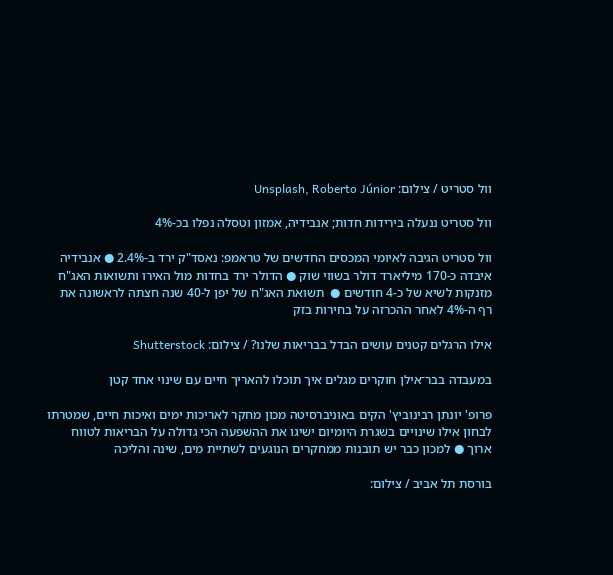וול סטריט / צילום: Unsplash, Roberto Júnior

וול סטריט ננעלה בירידות חדות; אנבידיה, אמזון וטסלה נפלו בכ-4%

וול סטריט הגיבה לאיומי המכסים החדשים של טראמפ: נאסד"ק ירד ב-2.4% ● אנבידיה איבדה כ-170 מיליארד דולר בשווי שוק ● הדולר ירד בחדות מול האירו ותשואות האג"ח מזנקות לשיא של כ-4 חודשים ●  תשואת האג"ח של יפן ל-40 שנה חצתה לראשונה את רף ה-4% לאחר ההכרזה על בחירות בזק

אילו הרגלים קטנים עושים הבדל בבריאות שלנו? / צילום: Shutterstock

במעבדה בבר־אילן חוקרים מגלים איך תוכלו להאריך חיים עם שינוי אחד קטן

פרופ' יונתן רבינוביץ' הקים באוניברסיטה מכון מחקר לאריכות ימים ואיכות חיים, שמטרתו לבחון אילו שינויים בשגרת היומיום ישיגו את ההשפעה הכי גדולה על הבריאות לטווח ארוך ● למכון כבר יש תובנות ממחקרים הנוגעים לשתיית מים, שינה והליכה

בורסת תל אביב / צילום: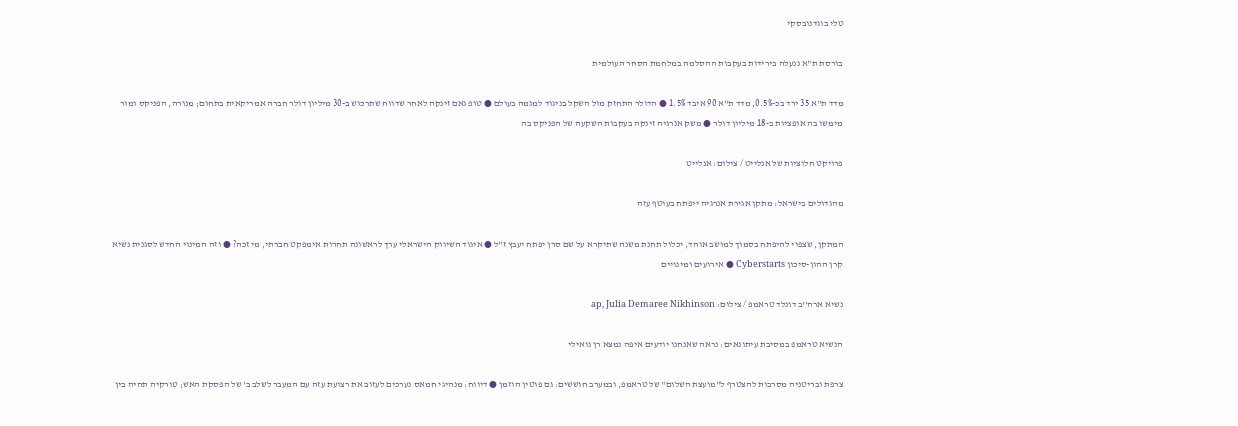טלי בוגדנובסקי

בורסת ת"א ננעלה בירידות בעקבות ההסלמה במלחמת הסחר העולמית

מדד ת"א 35 ירד בכ-0.5%, מדד ת"א 90 איבד 1.5% ● הדולר התחזק מול השקל בניגוד למגמה בעולם ● טופ גאם זינקה לאחר שדווח שתרכוש ב-30 מיליון דולר חברה אמריקאית בתחום; מנורה, הפניקס ומור מימשו בה אופציות ב-18 מיליון דולר ● משק אנרגיה זינקה בעקבות השקעה של הפניקס בה

פרויקט חלוציות של אנלייט / צילום: אנלייט

מהגדולים בישראל: מתקן אגירת אנרגיה ייפתח בעוטף עזה

המתקן, שצפוי להיפתח בסמוך למושב אוהד, יכלול תחנת משנה שתיקרא על שם סרן יפתח יעבץ ז"ל ● איגוד השיווק הישראלי ערך לראשונה תחרות אימפקט חברתי, מי זכה? ● וזה המינוי החדש לסגנית נשיא קרן ההון-סיכון Cyberstarts ● אירועים ומינויים

נשיא ארה''ב דונלד טראמפ / צילום: ap, Julia Demaree Nikhinson

הנשיא טראמפ במסיבת עיתונאים: נראה שאנחנו יודעים איפה נמצא רן גואילי

צרפת ובריטניה מסרבות להצטרף ל"מועצת השלום" של טראמפ, ובמערב חוששים: גם פוטין הוזמן ● דיווח: מנהיגי חמאס נערכים לעזוב את רצועת עזה עם המעבר לשלב ב' של הפסקת האש; טורקיה תהיה בין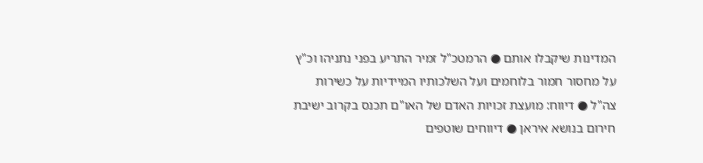המדינות שיקבלו אותם ● הרמטכ"ל זמיר התריע בפני נתניהו וכ"ץ על מחסור חמור בלוחמים ועל השלכותיו המיידיות על כשירות צה"ל ● דיווח: מועצת זכויות האדם של האו"ם תכנס בקרוב ישיבת חירום בנושא איראן ● דיווחים שוטפים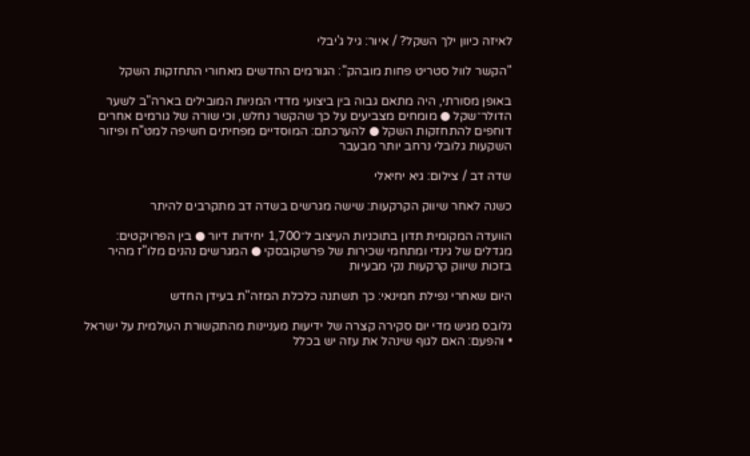לאיזה כיוון ילך השקל? / איור: גיל ג'יבלי

"הקשר לוול סטריט פחות מובהק": הגורמים החדשים מאחורי התחזקות השקל

באופן מסורתי, היה מתאם גבוה בין ביצועי מדדי המניות המובילים בארה"ב לשער הדולר־שקל ● מומחים מצביעים על כך שהקשר נחלש, וכי שורה של גורמים אחרים דוחפים להתחזקות השקל ● להערכתם: המוסדיים מפחיתים חשיפה למט"ח ופיזור השקעות גלובלי נרחב יותר מבעבר

שדה דב / צילום: גיא יחיאלי

כשנה לאחר שיווק הקרקעות: שישה מגרשים בשדה דב מתקרבים להיתר

הוועדה המקומית תדון בתוכניות העיצוב ל־1,700 יחידות דיור ● בין הפרויקטים: מגדלים של גינדי ומתחמי שכירות של פרשקובסקי ● המגרשים נהנים מלו"ז מהיר בזכות שיווק קרקעות נקי מבעיות

היום שאחרי נפילת חמינאי: כך תשתנה כלכלת המזה"ת בעידן החדש

גלובס מגיש מדי יום סקירה קצרה של ידיעות מעניינות מהתקשורת העולמית על ישראל • והפעם: האם לגוף שינהל את עזה יש בכלל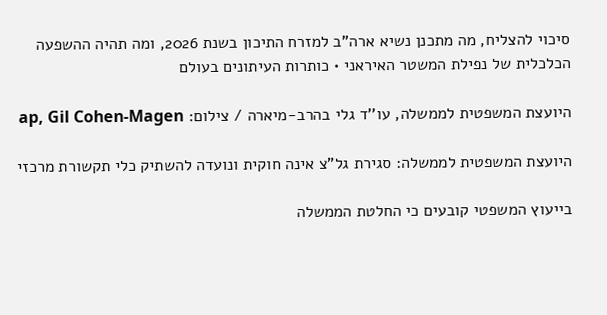סיכוי להצליח, מה מתכנן נשיא ארה"ב למזרח התיכון בשנת 2026, ומה תהיה ההשפעה הכלכלית של נפילת המשטר האיראני • כותרות העיתונים בעולם

היועצת המשפטית לממשלה, עו''ד גלי בהרב-מיארה / צילום: ap, Gil Cohen-Magen

היועצת המשפטית לממשלה: סגירת גל"צ אינה חוקית ונועדה להשתיק כלי תקשורת מרכזי

בייעוץ המשפטי קובעים כי החלטת הממשלה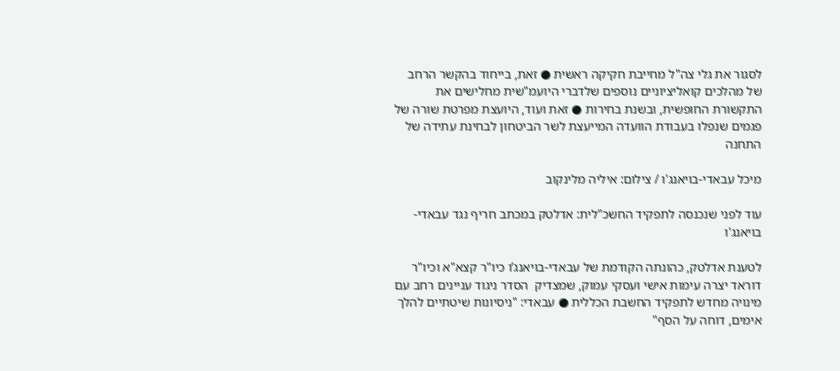לסגור את גלי צה"ל מחייבת חקיקה ראשית ● זאת, בייחוד בהקשר הרחב של מהלכים קואליציוניים נוספים שלדברי היועמ"שית מחלישים את התקשורת החופשית, ובשנת בחירות ● זאת ועוד, היועצת מפרטת שורה של פגמים שנפלו בעבודת הוועדה המייעצת לשר הביטחון לבחינת עתידה של התחנה

מיכל עבאדי-בויאנג'ו / צילום: איליה מלינקוב

עוד לפני שנכנסה לתפקיד החשכ"לית: אדלטק במכתב חריף נגד עבאדי-בויאנג'ו

לטענת אדלטק, כהונתה הקודמת של עבאדי-בויאנג’ו כיו"ר קצא"א וכיו"ר דוראד יצרה עימות אישי ועסקי עמוק, שמצדיק  הסדר ניגוד עניינים רחב עם מינויה מחדש לתפקיד החשבת הכללית ● עבאדי: "ניסיונות שיטתיים להלך אימים, דוחה על הסף"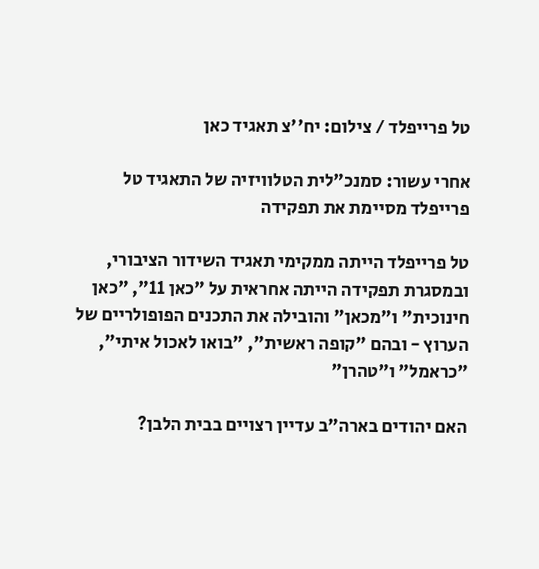טל פרייפלד / צילום: יח''צ תאגיד כאן

אחרי עשור: סמנכ"לית הטלוויזיה של התאגיד טל פרייפלד מסיימת את תפקידה

טל פרייפלד הייתה ממקימי תאגיד השידור הציבורי, ובמסגרת תפקידה הייתה אחראית על "כאן 11", "כאן חינוכית" ו"מכאן" והובילה את התכנים הפופולריים של הערוץ - ובהם "קופה ראשית", "בואו לאכול איתי", "כראמל" ו"טהרן"

האם יהודים בארה"ב עדיין רצויים בבית הלבן?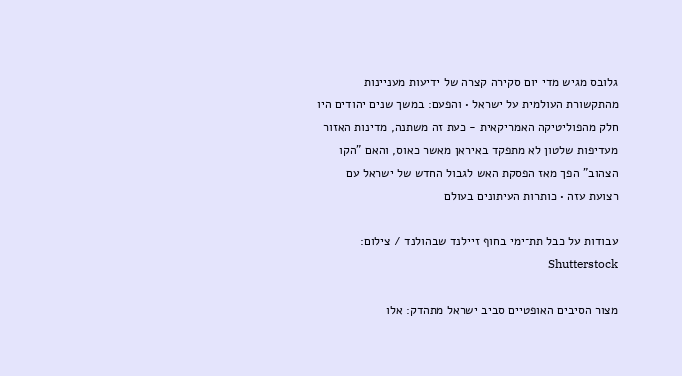גלובס מגיש מדי יום סקירה קצרה של ידיעות מעניינות מהתקשורת העולמית על ישראל • והפעם: במשך שנים יהודים היו חלק מהפוליטיקה האמריקאית - כעת זה משתנה, מדינות האזור מעדיפות שלטון לא מתפקד באיראן מאשר כאוס, והאם "הקו הצהוב" הפך מאז הפסקת האש לגבול החדש של ישראל עם רצועת עזה • כותרות העיתונים בעולם

עבודות על כבל תת־ימי בחוף זיילנד שבהולנד / צילום: Shutterstock

מצור הסיבים האופטיים סביב ישראל מתהדק: אלו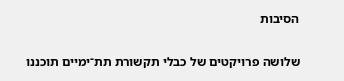הסיבות

שלושה פרויקטים של כבלי תקשורת תת־ימיים תוכננו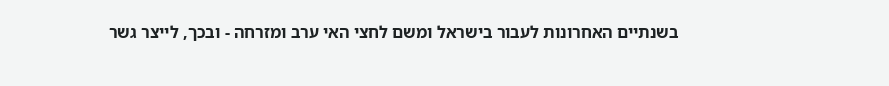בשנתיים האחרונות לעבור בישראל ומשם לחצי האי ערב ומזרחה - ובכך, לייצר גשר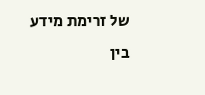של זרימת מידע בין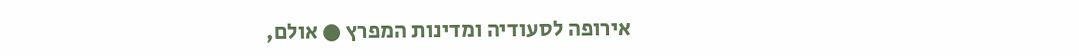אירופה לסעודיה ומדינות המפרץ ● אולם,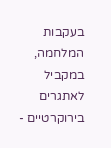בעקבות המלחמה, במקביל לאתגרים בירוקרטיים -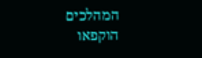המהלכים הוקפאו